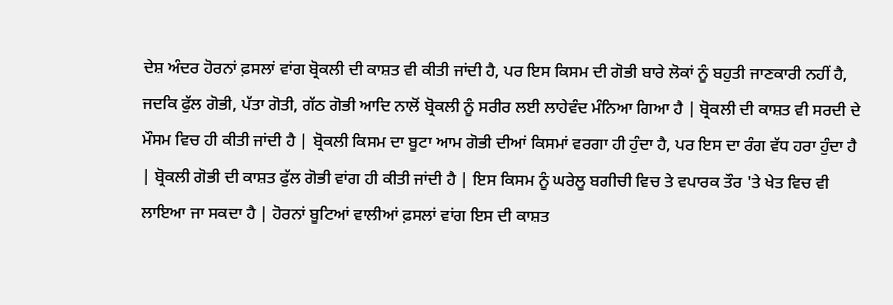ਦੇਸ਼ ਅੰਦਰ ਹੋਰਨਾਂ ਫ਼ਸਲਾਂ ਵਾਂਗ ਬ੍ਰੋਕਲੀ ਦੀ ਕਾਸ਼ਤ ਵੀ ਕੀਤੀ ਜਾਂਦੀ ਹੈ, ਪਰ ਇਸ ਕਿਸਮ ਦੀ ਗੋਭੀ ਬਾਰੇ ਲੋਕਾਂ ਨੂੰ ਬਹੁਤੀ ਜਾਣਕਾਰੀ ਨਹੀਂ ਹੈ, ਜਦਕਿ ਫੁੱਲ ਗੋਭੀ, ਪੱਤਾ ਗੋਤੀ, ਗੱਠ ਗੋਭੀ ਆਦਿ ਨਾਲੋਂ ਬ੍ਰੋਕਲੀ ਨੂੰ ਸਰੀਰ ਲਈ ਲਾਹੇਵੰਦ ਮੰਨਿਆ ਗਿਆ ਹੈ | ਬ੍ਰੋਕਲੀ ਦੀ ਕਾਸ਼ਤ ਵੀ ਸਰਦੀ ਦੇ ਮੌਸਮ ਵਿਚ ਹੀ ਕੀਤੀ ਜਾਂਦੀ ਹੈ | ਬ੍ਰੋਕਲੀ ਕਿਸਮ ਦਾ ਬੂਟਾ ਆਮ ਗੋਭੀ ਦੀਆਂ ਕਿਸਮਾਂ ਵਰਗਾ ਹੀ ਹੁੰਦਾ ਹੈ, ਪਰ ਇਸ ਦਾ ਰੰਗ ਵੱਧ ਹਰਾ ਹੁੰਦਾ ਹੈ | ਬ੍ਰੋਕਲੀ ਗੋਭੀ ਦੀ ਕਾਸ਼ਤ ਫੁੱਲ ਗੋਭੀ ਵਾਂਗ ਹੀ ਕੀਤੀ ਜਾਂਦੀ ਹੈ | ਇਸ ਕਿਸਮ ਨੂੰ ਘਰੇਲੂ ਬਗੀਚੀ ਵਿਚ ਤੇ ਵਪਾਰਕ ਤੌਰ 'ਤੇ ਖੇਤ ਵਿਚ ਵੀ ਲਾਇਆ ਜਾ ਸਕਦਾ ਹੈ | ਹੋਰਨਾਂ ਬੂਟਿਆਂ ਵਾਲੀਆਂ ਫ਼ਸਲਾਂ ਵਾਂਗ ਇਸ ਦੀ ਕਾਸ਼ਤ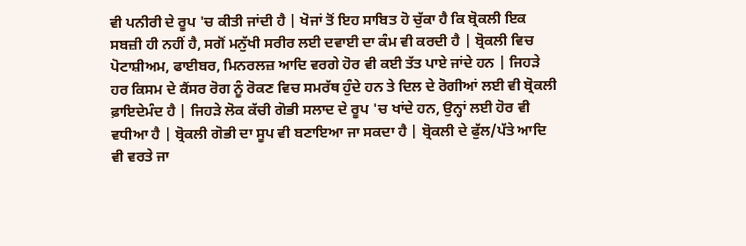ਵੀ ਪਨੀਰੀ ਦੇ ਰੂਪ 'ਚ ਕੀਤੀ ਜਾਂਦੀ ਹੈ | ਖੋਜਾਂ ਤੋਂ ਇਹ ਸਾਬਿਤ ਹੋ ਚੁੱਕਾ ਹੈ ਕਿ ਬ੍ਰੋਕਲੀ ਇਕ ਸਬਜ਼ੀ ਹੀ ਨਹੀਂ ਹੈ, ਸਗੋਂ ਮਨੁੱਖੀ ਸਰੀਰ ਲਈ ਦਵਾਈ ਦਾ ਕੰਮ ਵੀ ਕਰਦੀ ਹੈ | ਬ੍ਰੋਕਲੀ ਵਿਚ ਪੋਟਾਸ਼ੀਅਮ, ਫਾਈਬਰ, ਮਿਨਰਲਜ਼ ਆਦਿ ਵਰਗੇ ਹੋਰ ਵੀ ਕਈ ਤੱਤ ਪਾਏ ਜਾਂਦੇ ਹਨ | ਜਿਹੜੇ ਹਰ ਕਿਸਮ ਦੇ ਕੈਂਸਰ ਰੋਗ ਨੂੰ ਰੋਕਣ ਵਿਚ ਸਮਰੱਥ ਹੁੰਦੇ ਹਨ ਤੇ ਦਿਲ ਦੇ ਰੋਗੀਆਂ ਲਈ ਵੀ ਬ੍ਰੋਕਲੀ ਫ਼ਾਇਦੇਮੰਦ ਹੈ | ਜਿਹੜੇ ਲੋਕ ਕੱਚੀ ਗੋਭੀ ਸਲਾਦ ਦੇ ਰੂਪ 'ਚ ਖਾਂਦੇ ਹਨ, ਉਨ੍ਹਾਂ ਲਈ ਹੋਰ ਵੀ ਵਧੀਆ ਹੈ | ਬ੍ਰੋਕਲੀ ਗੋਭੀ ਦਾ ਸੂਪ ਵੀ ਬਣਾਇਆ ਜਾ ਸਕਦਾ ਹੈ | ਬ੍ਰੋਕਲੀ ਦੇ ਫੁੱਲ/ਪੱਤੇ ਆਦਿ ਵੀ ਵਰਤੇ ਜਾ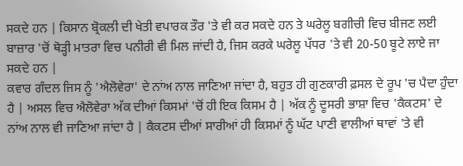ਸਕਦੇ ਹਨ | ਕਿਸਾਨ ਬ੍ਰੋਕਲੀ ਦੀ ਖੇਤੀ ਵਪਾਰਕ ਤੌਰ 'ਤੇ ਵੀ ਕਰ ਸਕਦੇ ਹਨ ਤੇ ਘਰੇਲੂ ਬਗੀਚੀ ਵਿਚ ਬੀਜਣ ਲਈ ਬਾਜ਼ਾਰ 'ਚੋਂ ਥੋੜ੍ਹੀ ਮਾਤਰਾ ਵਿਚ ਪਨੀਰੀ ਵੀ ਮਿਲ ਜਾਂਦੀ ਹੈ, ਜਿਸ ਕਰਕੇ ਘਰੇਲੂ ਪੱਧਰ 'ਤੇ ਵੀ 20-50 ਬੂਟੇ ਲਾਏ ਜਾ ਸਕਦੇ ਹਨ |
ਕਵਾਰ ਗੰਦਲ ਜਿਸ ਨੂੰ 'ਐਲੋਵੇਰਾ' ਦੇ ਨਾਂਅ ਨਾਲ ਜਾਣਿਆ ਜਾਂਦਾ ਹੈ, ਬਹੁਤ ਹੀ ਗੁਣਕਾਰੀ ਫ਼ਸਲ ਦੇ ਰੂਪ 'ਚ ਪੈਦਾ ਹੁੰਦਾ ਹੈ | ਅਸਲ ਵਿਚ ਐਲੋਵੇਰਾ ਅੱਕ ਦੀਆਂ ਕਿਸਮਾਂ 'ਚੋਂ ਹੀ ਇਕ ਕਿਸਮ ਹੈ | ਅੱਕ ਨੂੰ ਦੂਸਰੀ ਭਾਸ਼ਾ ਵਿਚ 'ਕੈਕਟਸ' ਦੇ ਨਾਂਅ ਨਾਲ ਵੀ ਜਾਣਿਆ ਜਾਂਦਾ ਹੈ | ਕੈਕਟਸ ਦੀਆਂ ਸਾਰੀਆਂ ਹੀ ਕਿਸਮਾਂ ਨੂੰ ਘੱਟ ਪਾਣੀ ਵਾਲੀਆਂ ਥਾਵਾਂ 'ਤੇ ਵੀ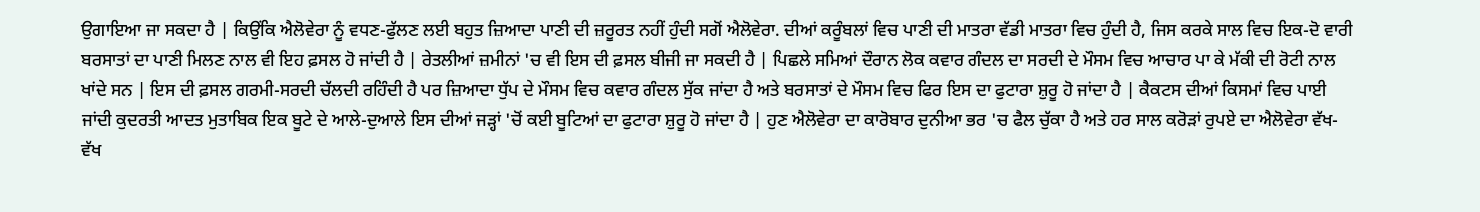ਉਗਾਇਆ ਜਾ ਸਕਦਾ ਹੈ | ਕਿਉਂਕਿ ਐਲੋਵੇਰਾ ਨੂੰ ਵਧਣ-ਫੁੱਲਣ ਲਈ ਬਹੁਤ ਜ਼ਿਆਦਾ ਪਾਣੀ ਦੀ ਜ਼ਰੂਰਤ ਨਹੀਂ ਹੁੰਦੀ ਸਗੋਂ ਐਲੋਵੇਰਾ. ਦੀਆਂ ਕਰੂੰਬਲਾਂ ਵਿਚ ਪਾਣੀ ਦੀ ਮਾਤਰਾ ਵੱਡੀ ਮਾਤਰਾ ਵਿਚ ਹੁੰਦੀ ਹੈ, ਜਿਸ ਕਰਕੇ ਸਾਲ ਵਿਚ ਇਕ-ਦੋ ਵਾਰੀ ਬਰਸਾਤਾਂ ਦਾ ਪਾਣੀ ਮਿਲਣ ਨਾਲ ਵੀ ਇਹ ਫ਼ਸਲ ਹੋ ਜਾਂਦੀ ਹੈ | ਰੇਤਲੀਆਂ ਜ਼ਮੀਨਾਂ 'ਚ ਵੀ ਇਸ ਦੀ ਫ਼ਸਲ ਬੀਜੀ ਜਾ ਸਕਦੀ ਹੈ | ਪਿਛਲੇ ਸਮਿਆਂ ਦੌਰਾਨ ਲੋਕ ਕਵਾਰ ਗੰਦਲ ਦਾ ਸਰਦੀ ਦੇ ਮੌਸਮ ਵਿਚ ਆਚਾਰ ਪਾ ਕੇ ਮੱਕੀ ਦੀ ਰੋਟੀ ਨਾਲ ਖਾਂਦੇ ਸਨ | ਇਸ ਦੀ ਫ਼ਸਲ ਗਰਮੀ-ਸਰਦੀ ਚੱਲਦੀ ਰਹਿੰਦੀ ਹੈ ਪਰ ਜ਼ਿਆਦਾ ਧੁੱਪ ਦੇ ਮੌਸਮ ਵਿਚ ਕਵਾਰ ਗੰਦਲ ਸੁੱਕ ਜਾਂਦਾ ਹੈ ਅਤੇ ਬਰਸਾਤਾਂ ਦੇ ਮੌਸਮ ਵਿਚ ਫਿਰ ਇਸ ਦਾ ਫੁਟਾਰਾ ਸ਼ੁਰੂ ਹੋ ਜਾਂਦਾ ਹੈ | ਕੈਕਟਸ ਦੀਆਂ ਕਿਸਮਾਂ ਵਿਚ ਪਾਈ ਜਾਂਦੀ ਕੁਦਰਤੀ ਆਦਤ ਮੁਤਾਬਿਕ ਇਕ ਬੂਟੇ ਦੇ ਆਲੇ-ਦੁਆਲੇ ਇਸ ਦੀਆਂ ਜੜ੍ਹਾਂ 'ਚੋਂ ਕਈ ਬੂਟਿਆਂ ਦਾ ਫੁਟਾਰਾ ਸ਼ੁਰੂ ਹੋ ਜਾਂਦਾ ਹੈ | ਹੁਣ ਐਲੋਵੇਰਾ ਦਾ ਕਾਰੋਬਾਰ ਦੁਨੀਆ ਭਰ 'ਚ ਫੈਲ ਚੁੱਕਾ ਹੈ ਅਤੇ ਹਰ ਸਾਲ ਕਰੋੜਾਂ ਰੁਪਏ ਦਾ ਐਲੋਵੇਰਾ ਵੱਖ-ਵੱਖ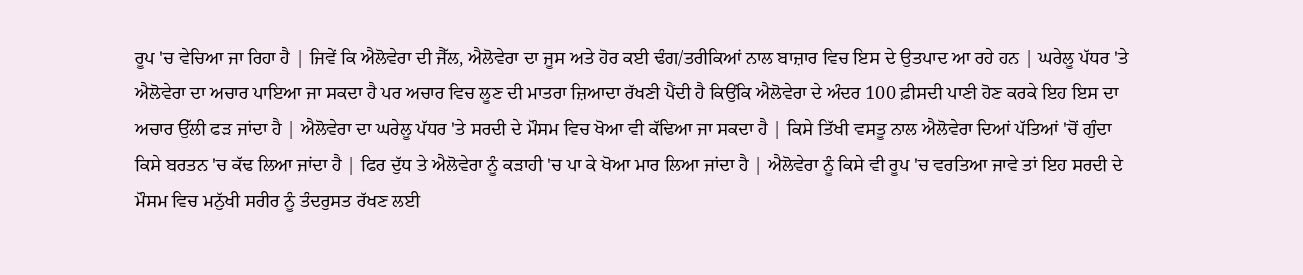ਰੂਪ 'ਚ ਵੇਚਿਆ ਜਾ ਰਿਹਾ ਹੈ | ਜਿਵੇਂ ਕਿ ਐਲੋਵੇਰਾ ਦੀ ਜੈੱਲ, ਐਲੋਵੇਰਾ ਦਾ ਜੂਸ ਅਤੇ ਹੋਰ ਕਈ ਢੰਗ/ਤਰੀਕਿਆਂ ਨਾਲ ਬਾਜ਼ਾਰ ਵਿਚ ਇਸ ਦੇ ਉਤਪਾਦ ਆ ਰਹੇ ਹਨ | ਘਰੇਲੂ ਪੱਧਰ 'ਤੇ ਐਲੋਵੇਰਾ ਦਾ ਅਚਾਰ ਪਾਇਆ ਜਾ ਸਕਦਾ ਹੈ ਪਰ ਅਚਾਰ ਵਿਚ ਲੂਣ ਦੀ ਮਾਤਰਾ ਜ਼ਿਆਦਾ ਰੱਖਣੀ ਪੈਂਦੀ ਹੈ ਕਿਉਂਕਿ ਐਲੋਵੇਰਾ ਦੇ ਅੰਦਰ 100 ਫ਼ੀਸਦੀ ਪਾਣੀ ਹੋਣ ਕਰਕੇ ਇਹ ਇਸ ਦਾ ਅਚਾਰ ਉੱਲੀ ਫੜ ਜਾਂਦਾ ਹੈ | ਐਲੋਵੇਰਾ ਦਾ ਘਰੇਲੂ ਪੱਧਰ 'ਤੇ ਸਰਦੀ ਦੇ ਮੌਸਮ ਵਿਚ ਖੋਆ ਵੀ ਕੱਢਿਆ ਜਾ ਸਕਦਾ ਹੈ | ਕਿਸੇ ਤਿੱਖੀ ਵਸਤੂ ਨਾਲ ਐਲੋਵੇਰਾ ਦਿਆਂ ਪੱਤਿਆਂ 'ਚੋਂ ਗੁੰਦਾ ਕਿਸੇ ਬਰਤਨ 'ਚ ਕੱਢ ਲਿਆ ਜਾਂਦਾ ਹੈ | ਫਿਰ ਦੁੱਧ ਤੇ ਐਲੋਵੇਰਾ ਨੂੰ ਕੜਾਹੀ 'ਚ ਪਾ ਕੇ ਖੋਆ ਮਾਰ ਲਿਆ ਜਾਂਦਾ ਹੈ | ਐਲੋਵੇਰਾ ਨੂੰ ਕਿਸੇ ਵੀ ਰੂਪ 'ਚ ਵਰਤਿਆ ਜਾਵੇ ਤਾਂ ਇਹ ਸਰਦੀ ਦੇ ਮੌਸਮ ਵਿਚ ਮਨੁੱਖੀ ਸਰੀਰ ਨੂੰ ਤੰਦਰੁਸਤ ਰੱਖਣ ਲਈ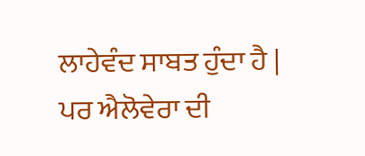ਲਾਹੇਵੰਦ ਸਾਬਤ ਹੁੰਦਾ ਹੈ | ਪਰ ਐਲੋਵੇਰਾ ਦੀ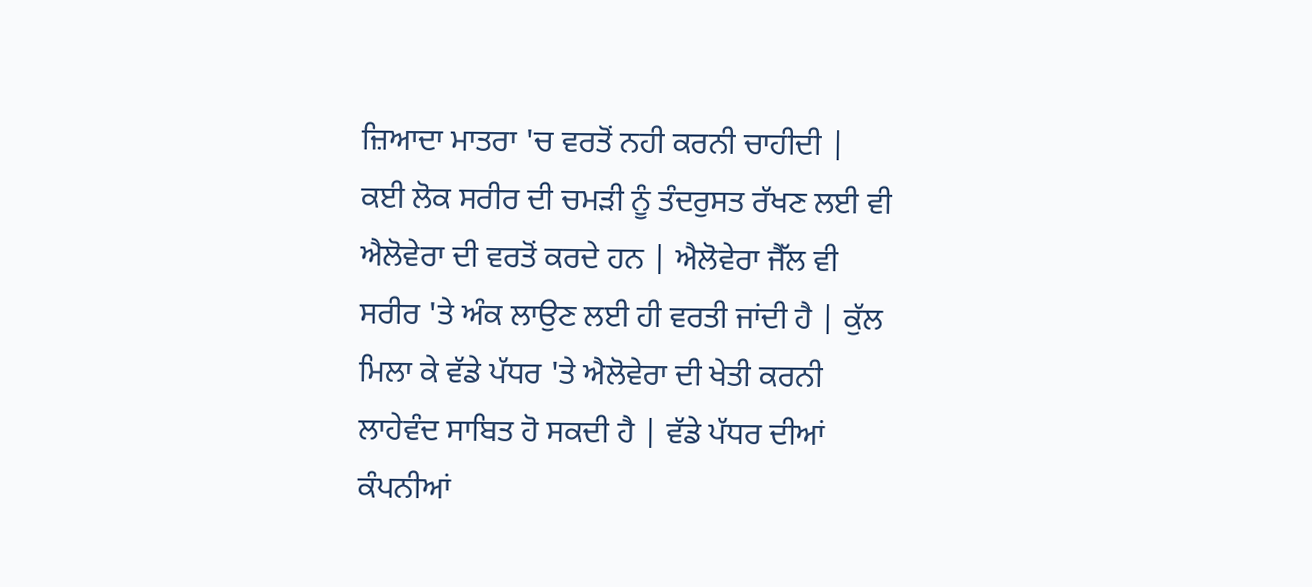ਜ਼ਿਆਦਾ ਮਾਤਰਾ 'ਚ ਵਰਤੋਂ ਨਹੀ ਕਰਨੀ ਚਾਹੀਦੀ | ਕਈ ਲੋਕ ਸਰੀਰ ਦੀ ਚਮੜੀ ਨੂੰ ਤੰਦਰੁਸਤ ਰੱਖਣ ਲਈ ਵੀ ਐਲੋਵੇਰਾ ਦੀ ਵਰਤੋਂ ਕਰਦੇ ਹਨ | ਐਲੋਵੇਰਾ ਜੈੱਲ ਵੀ ਸਰੀਰ 'ਤੇ ਅੰਕ ਲਾਉਣ ਲਈ ਹੀ ਵਰਤੀ ਜਾਂਦੀ ਹੈ | ਕੁੱਲ ਮਿਲਾ ਕੇ ਵੱਡੇ ਪੱਧਰ 'ਤੇ ਐਲੋਵੇਰਾ ਦੀ ਖੇਤੀ ਕਰਨੀ ਲਾਹੇਵੰਦ ਸਾਬਿਤ ਹੋ ਸਕਦੀ ਹੈ | ਵੱਡੇ ਪੱਧਰ ਦੀਆਂ ਕੰਪਨੀਆਂ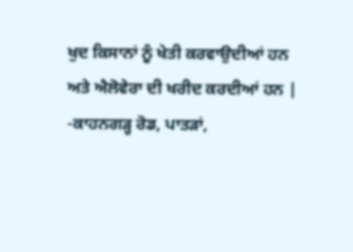ਖੁਦ ਕਿਸਾਨਾਂ ਨੂੰ ਖੇਤੀ ਕਰਵਾਉਦੀਆਂ ਹਨ ਅਤੇ ਐਲੋਵੇਰਾ ਦੀ ਖਰੀਦ ਕਰਦੀਆਂ ਹਨ |
-ਕਾਹਨਗੜ੍ਹ ਰੋਡ, ਪਾਤੜਾਂ,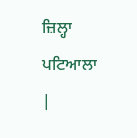ਜ਼ਿਲ੍ਹਾ ਪਟਿਆਲਾ |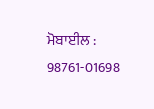ਮੋਬਾਈਲ : 98761-01698